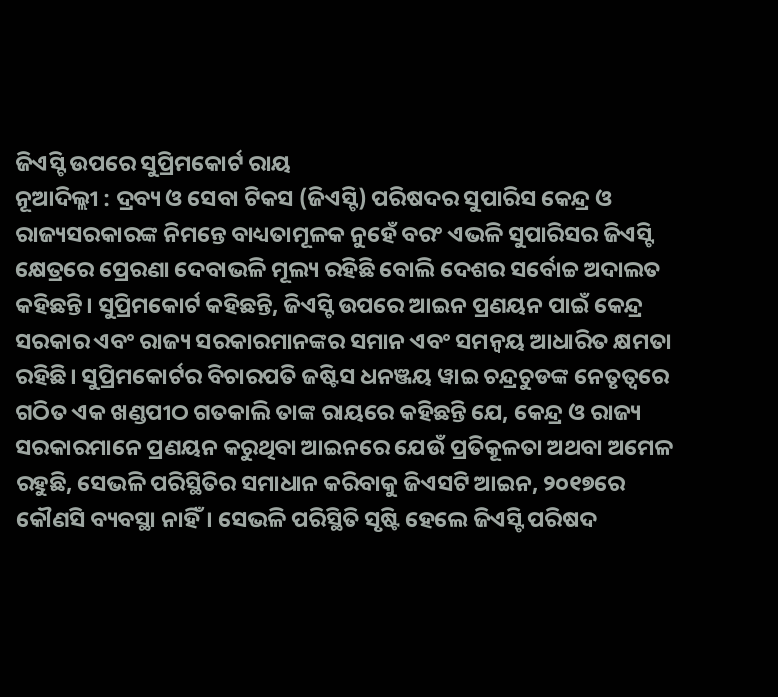ଜିଏସ୍ଟି ଉପରେ ସୁପ୍ରିମକୋର୍ଟ ରାୟ
ନୂଆଦିଲ୍ଲୀ : ଦ୍ରବ୍ୟ ଓ ସେବା ଟିକସ (ଜିଏସ୍ଟି) ପରିଷଦର ସୁପାରିସ କେନ୍ଦ୍ର ଓ ରାଜ୍ୟସରକାରଙ୍କ ନିମନ୍ତେ ବାଧ୍ୟତାମୂଳକ ନୁହେଁ ବରଂ ଏଭଳି ସୁପାରିସର ଜିଏସ୍ଟି କ୍ଷେତ୍ରରେ ପ୍ରେରଣା ଦେବାଭଳି ମୂଲ୍ୟ ରହିଛି ବୋଲି ଦେଶର ସର୍ବୋଚ୍ଚ ଅଦାଲତ କହିଛନ୍ତି। ସୁପ୍ରିମକୋର୍ଟ କହିଛନ୍ତି, ଜିଏସ୍ଟି ଉପରେ ଆଇନ ପ୍ରଣୟନ ପାଇଁ କେନ୍ଦ୍ର ସରକାର ଏବଂ ରାଜ୍ୟ ସରକାରମାନଙ୍କର ସମାନ ଏବଂ ସମନ୍ୱୟ ଆଧାରିତ କ୍ଷମତା ରହିଛି। ସୁପ୍ରିମକୋର୍ଟର ବିଚାରପତି ଜଷ୍ଟିସ ଧନଞ୍ଜୟ ୱାଇ ଚନ୍ଦ୍ରଚୁଡଙ୍କ ନେତୃତ୍ୱରେ ଗଠିତ ଏକ ଖଣ୍ଡପୀଠ ଗତକାଲି ତାଙ୍କ ରାୟରେ କହିଛନ୍ତି ଯେ, କେନ୍ଦ୍ର ଓ ରାଜ୍ୟ ସରକାରମାନେ ପ୍ରଣୟନ କରୁଥିବା ଆଇନରେ ଯେଉଁ ପ୍ରତିକୂଳତା ଅଥବା ଅମେଳ ରହୁଛି, ସେଭଳି ପରିସ୍ଥିତିର ସମାଧାନ କରିବାକୁ ଜିଏସଟି ଆଇନ, ୨୦୧୭ରେ କୌଣସି ବ୍ୟବସ୍ଥା ନାହିଁ। ସେଭଳି ପରିସ୍ଥିତି ସୃଷ୍ଟି ହେଲେ ଜିଏସ୍ଟି ପରିଷଦ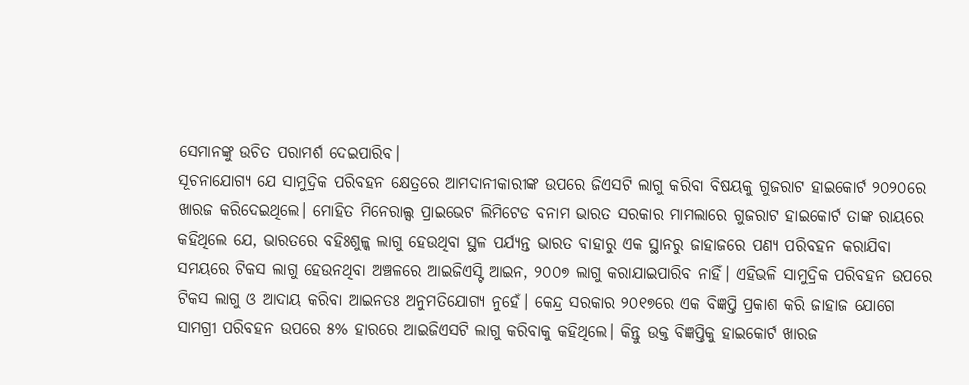ସେମାନଙ୍କୁ ଉଚିତ ପରାମର୍ଶ ଦେଇପାରିବ।
ସୂଚନାଯୋଗ୍ୟ ଯେ ସାମୁଦ୍ରିକ ପରିବହନ କ୍ଷେତ୍ରରେ ଆମଦାନୀକାରୀଙ୍କ ଉପରେ ଜିଏସଟି ଲାଗୁ କରିବା ବିଷୟକୁ ଗୁଜରାଟ ହାଇକୋର୍ଟ ୨୦୨୦ରେ ଖାରଜ କରିଦେଇଥିଲେ। ମୋହିତ ମିନେରାଲ୍ସ ପ୍ରାଇଭେଟ ଲିମିଟେଡ ବନାମ ଭାରତ ସରକାର ମାମଲାରେ ଗୁଜରାଟ ହାଇକୋର୍ଟ ତାଙ୍କ ରାୟରେ କହିଥିଲେ ଯେ, ଭାରତରେ ବହିଃଶୁଳ୍କ ଲାଗୁ ହେଉଥିବା ସ୍ଥଳ ପର୍ଯ୍ୟନ୍ତ ଭାରତ ବାହାରୁ ଏକ ସ୍ଥାନରୁ ଜାହାଜରେ ପଣ୍ୟ ପରିବହନ କରାଯିବା ସମୟରେ ଟିକସ ଲାଗୁ ହେଉନଥିବା ଅଞ୍ଚଳରେ ଆଇଜିଏସ୍ଟି ଆଇନ, ୨୦୦୭ ଲାଗୁ କରାଯାଇପାରିବ ନାହିଁ। ଏହିଭଳି ସାମୁଦ୍ରିକ ପରିବହନ ଉପରେ ଟିକସ ଲାଗୁ ଓ ଆଦାୟ କରିବା ଆଇନତଃ ଅନୁମତିଯୋଗ୍ୟ ନୁହେଁ। କେନ୍ଦ୍ର ସରକାର ୨୦୧୭ରେ ଏକ ବିଜ୍ଞପ୍ତି ପ୍ରକାଶ କରି ଜାହାଜ ଯୋଗେ ସାମଗ୍ରୀ ପରିବହନ ଉପରେ ୫% ହାରରେ ଆଇଜିଏସଟି ଲାଗୁ କରିବାକୁ କହିଥିଲେ। କିନ୍ତୁ ଉକ୍ତ ବିଜ୍ଞପ୍ତିକୁ ହାଇକୋର୍ଟ ଖାରଜ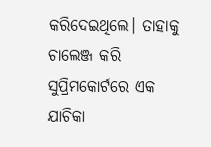କରିଦେଇଥିଲେ। ତାହାକୁ ଚାଲେଞ୍ଜ କରି ସୁପ୍ରିମକୋର୍ଟରେ ଏକ ଯାଚିକା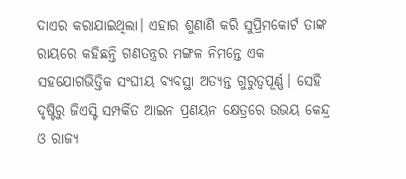ଦାଏର କରାଯାଇଥିଲା। ଏହାର ଶୁଣାଣି କରି ସୁପ୍ରିମକୋର୍ଟ ତାଙ୍କ ରାୟରେ କହିଛନ୍ତି ଗଣତନ୍ତ୍ରର ମଙ୍ଗଳ ନିମନ୍ତେ ଏକ ସହଯୋଗଭିତ୍ତିକ ସଂଘୀୟ ବ୍ୟବସ୍ଥା ଅତ୍ୟନ୍ତ ଗୁରୁତ୍ୱପୂର୍ଣ୍ଣ। ସେହି ଦୃଷ୍ଟିରୁ ଜିଏସ୍ଟି ସମ୍ପର୍କିତ ଆଇନ ପ୍ରଣୟନ କ୍ଷେତ୍ରରେ ଉଭୟ କେନ୍ଦ୍ର ଓ ରାଜ୍ୟ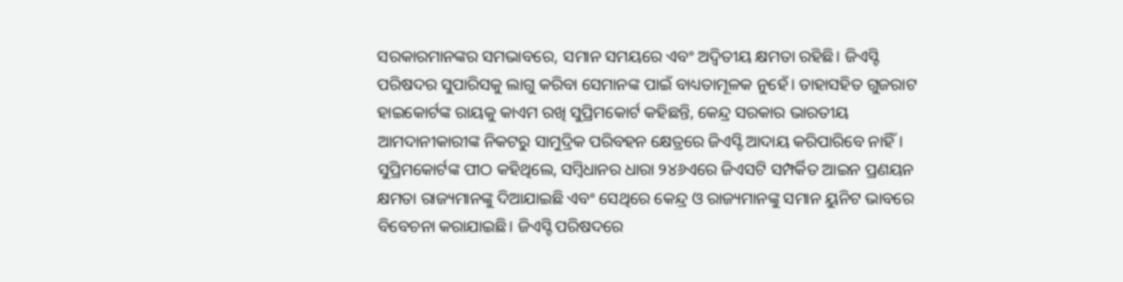ସରକାରମାନଙ୍କର ସମଭାବରେ, ସମାନ ସମୟରେ ଏବଂ ଅଦ୍ୱିତୀୟ କ୍ଷମତା ରହିଛି। ଜିଏସ୍ଟି ପରିଷଦର ସୁପାରିସକୁ ଲାଗୁ କରିବା ସେମାନଙ୍କ ପାଇଁ ବାଧ୍ୟତାମୂଳକ ନୁହେଁ। ତାହାସହିତ ଗୁଜରାଟ ହାଇକୋର୍ଟଙ୍କ ରାୟକୁ କାଏମ ରଖି ସୁପ୍ରିମକୋର୍ଟ କହିଛନ୍ତି, କେନ୍ଦ୍ର ସରକାର ଭାରତୀୟ ଆମଦାନୀକାରୀଙ୍କ ନିକଟରୁ ସାମୁଦ୍ରିକ ପରିବହନ କ୍ଷେତ୍ରରେ ଜିଏସ୍ଟି ଆଦାୟ କରିପାରିବେ ନାହିଁ। ସୁପ୍ରିମକୋର୍ଟଙ୍କ ପୀଠ କହିଥିଲେ, ସମ୍ବିଧାନର ଧାରା ୨୪୬ଏରେ ଜିଏସଟି ସମ୍ପର୍କିତ ଆଇନ ପ୍ରଣୟନ କ୍ଷମତା ରାଜ୍ୟମାନଙ୍କୁ ଦିଆଯାଇଛି ଏବଂ ସେଥିରେ କେନ୍ଦ୍ର ଓ ରାଜ୍ୟମାନଙ୍କୁ ସମାନ ୟୁନିଟ ଭାବରେ ବିବେଚନା କରାଯାଇଛି। ଜିଏସ୍ଟି ପରିଷଦରେ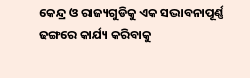କେନ୍ଦ୍ର ଓ ରାଜ୍ୟଗୁଡିକୁ ଏକ ସଦ୍ଭାବନାପୂର୍ଣ୍ଣ ଢଙ୍ଗରେ କାର୍ଯ୍ୟ କରିବାକୁ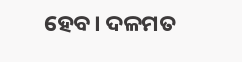ହେବ। ଦଳମତ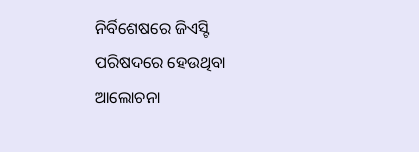ନିର୍ବିଶେଷରେ ଜିଏସ୍ଟି ପରିଷଦରେ ହେଉଥିବା ଆଲୋଚନା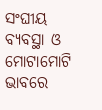ସଂଘୀୟ ବ୍ୟବସ୍ଥା ଓ ମୋଟାମୋଟି ଭାବରେ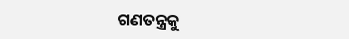ଗଣତନ୍ତ୍ରକୁ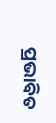ପ୍ରଭାବିତ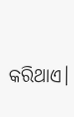କରିଥାଏ।